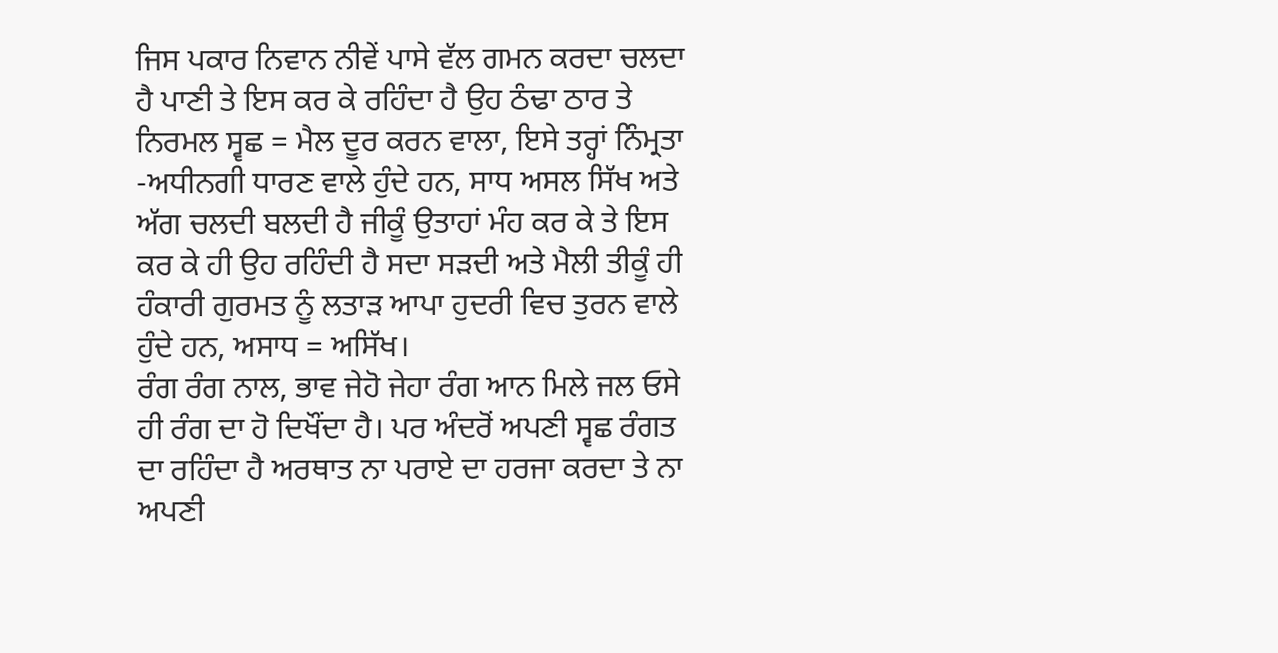ਜਿਸ ਪਕਾਰ ਨਿਵਾਨ ਨੀਵੇਂ ਪਾਸੇ ਵੱਲ ਗਮਨ ਕਰਦਾ ਚਲਦਾ ਹੈ ਪਾਣੀ ਤੇ ਇਸ ਕਰ ਕੇ ਰਹਿੰਦਾ ਹੈ ਉਹ ਠੰਢਾ ਠਾਰ ਤੇ ਨਿਰਮਲ ਸ੍ਵਛ = ਮੈਲ ਦੂਰ ਕਰਨ ਵਾਲਾ, ਇਸੇ ਤਰ੍ਹਾਂ ਨਿੰਮ੍ਰਤਾ -ਅਧੀਨਗੀ ਧਾਰਣ ਵਾਲੇ ਹੁੰਦੇ ਹਨ, ਸਾਧ ਅਸਲ ਸਿੱਖ ਅਤੇ ਅੱਗ ਚਲਦੀ ਬਲਦੀ ਹੈ ਜੀਕੂੰ ਉਤਾਹਾਂ ਮੰਹ ਕਰ ਕੇ ਤੇ ਇਸ ਕਰ ਕੇ ਹੀ ਉਹ ਰਹਿੰਦੀ ਹੈ ਸਦਾ ਸੜਦੀ ਅਤੇ ਮੈਲੀ ਤੀਕੂੰ ਹੀ ਹੰਕਾਰੀ ਗੁਰਮਤ ਨੂੰ ਲਤਾੜ ਆਪਾ ਹੁਦਰੀ ਵਿਚ ਤੁਰਨ ਵਾਲੇ ਹੁੰਦੇ ਹਨ, ਅਸਾਧ = ਅਸਿੱਖ।
ਰੰਗ ਰੰਗ ਨਾਲ, ਭਾਵ ਜੇਹੋ ਜੇਹਾ ਰੰਗ ਆਨ ਮਿਲੇ ਜਲ ਓਸੇ ਹੀ ਰੰਗ ਦਾ ਹੋ ਦਿਖੌਂਦਾ ਹੈ। ਪਰ ਅੰਦਰੋਂ ਅਪਣੀ ਸ੍ਵਛ ਰੰਗਤ ਦਾ ਰਹਿੰਦਾ ਹੈ ਅਰਥਾਤ ਨਾ ਪਰਾਏ ਦਾ ਹਰਜਾ ਕਰਦਾ ਤੇ ਨਾ ਅਪਣੀ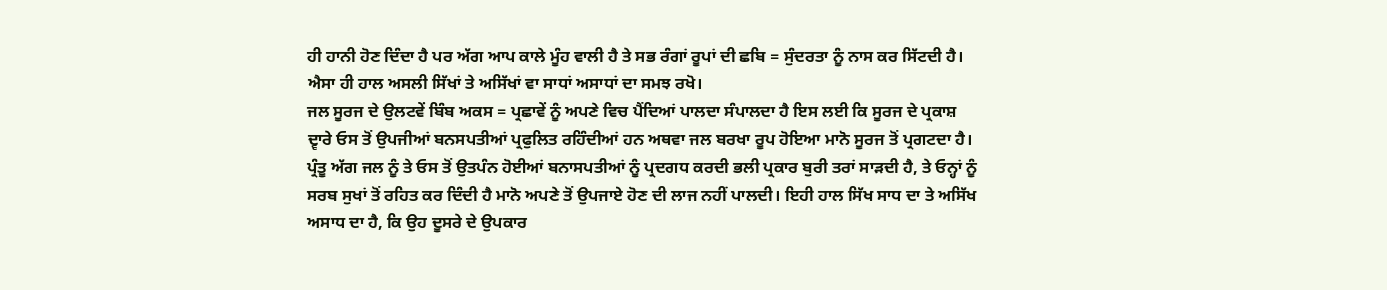ਹੀ ਹਾਨੀ ਹੋਣ ਦਿੰਦਾ ਹੈ ਪਰ ਅੱਗ ਆਪ ਕਾਲੇ ਮੂੰਹ ਵਾਲੀ ਹੈ ਤੇ ਸਭ ਰੰਗਾਂ ਰੂਪਾਂ ਦੀ ਛਬਿ = ਸੁੰਦਰਤਾ ਨੂੰ ਨਾਸ ਕਰ ਸਿੱਟਦੀ ਹੈ। ਐਸਾ ਹੀ ਹਾਲ ਅਸਲੀ ਸਿੱਖਾਂ ਤੇ ਅਸਿੱਖਾਂ ਵਾ ਸਾਧਾਂ ਅਸਾਧਾਂ ਦਾ ਸਮਝ ਰਖੋ।
ਜਲ ਸੂਰਜ ਦੇ ਉਲਟਵੇਂ ਬਿੰਬ ਅਕਸ = ਪ੍ਰਛਾਵੇਂ ਨੂੰ ਅਪਣੇ ਵਿਚ ਪੈਂਦਿਆਂ ਪਾਲਦਾ ਸੰਪਾਲਦਾ ਹੈ ਇਸ ਲਈ ਕਿ ਸੂਰਜ ਦੇ ਪ੍ਰਕਾਸ਼ ਦ੍ਵਾਰੇ ਓਸ ਤੋਂ ਉਪਜੀਆਂ ਬਨਸਪਤੀਆਂ ਪ੍ਰਫੁਲਿਤ ਰਹਿੰਦੀਆਂ ਹਨ ਅਥਵਾ ਜਲ ਬਰਖਾ ਰੂਪ ਹੋਇਆ ਮਾਨੋ ਸੂਰਜ ਤੋਂ ਪ੍ਰਗਟਦਾ ਹੈ। ਪ੍ਰੰਤੂ ਅੱਗ ਜਲ ਨੂੰ ਤੇ ਓਸ ਤੋਂ ਉਤਪੰਨ ਹੋਈਆਂ ਬਨਾਸਪਤੀਆਂ ਨੂੰ ਪ੍ਰਦਗਧ ਕਰਦੀ ਭਲੀ ਪ੍ਰਕਾਰ ਬੁਰੀ ਤਰਾਂ ਸਾੜਦੀ ਹੈ, ਤੇ ਓਨ੍ਹਾਂ ਨੂੰ ਸਰਬ ਸੁਖਾਂ ਤੋਂ ਰਹਿਤ ਕਰ ਦਿੰਦੀ ਹੈ ਮਾਨੋ ਅਪਣੇ ਤੋਂ ਉਪਜਾਏ ਹੋਣ ਦੀ ਲਾਜ ਨਹੀਂ ਪਾਲਦੀ। ਇਹੀ ਹਾਲ ਸਿੱਖ ਸਾਧ ਦਾ ਤੇ ਅਸਿੱਖ ਅਸਾਧ ਦਾ ਹੈ, ਕਿ ਉਹ ਦੂਸਰੇ ਦੇ ਉਪਕਾਰ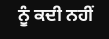ਨੂੰ ਕਦੀ ਨਹੀਂ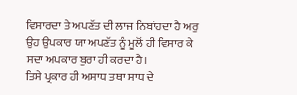ਵਿਸਾਰਦਾ ਤੇ ਅਪਣੱਤ ਦੀ ਲਾਜ ਨਿਬਾਂਹਦਾ ਹੈ ਅਰੁ ਉਹ ਉਪਕਾਰ ਯਾ ਅਪਣੱਤ ਨੂੰ ਮੂਲੋਂ ਹੀ ਵਿਸਾਰ ਕੇ ਸਦਾ ਅਪਕਾਰ ਬੁਰਾ ਹੀ ਕਰਦਾ ਹੈ।
ਤਿਸੇ ਪ੍ਰਕਾਰ ਹੀ ਅਸਾਧ ਤਥਾ ਸਾਧ ਦੇ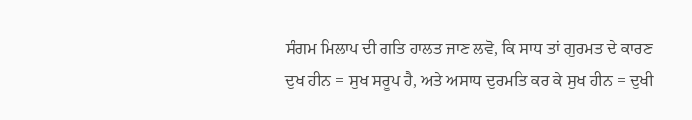ਸੰਗਮ ਮਿਲਾਪ ਦੀ ਗਤਿ ਹਾਲਤ ਜਾਣ ਲਵੋ, ਕਿ ਸਾਧ ਤਾਂ ਗੁਰਮਤ ਦੇ ਕਾਰਣ ਦੁਖ ਹੀਨ = ਸੁਖ ਸਰੂਪ ਹੈ, ਅਤੇ ਅਸਾਧ ਦੁਰਮਤਿ ਕਰ ਕੇ ਸੁਖ ਹੀਨ = ਦੁਖੀ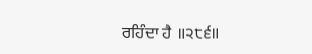ਰਹਿੰਦਾ ਹੈ ॥੨੮੬॥